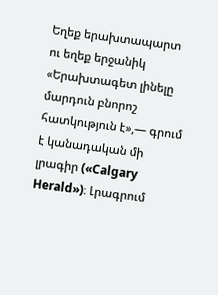Եղեք երախտապարտ ու եղեք երջանիկ
«Երախտագետ լինելը մարդուն բնորոշ հատկություն է»,— գրում է կանադական մի լրագիր («Calgary Herald»)։ Լրագրում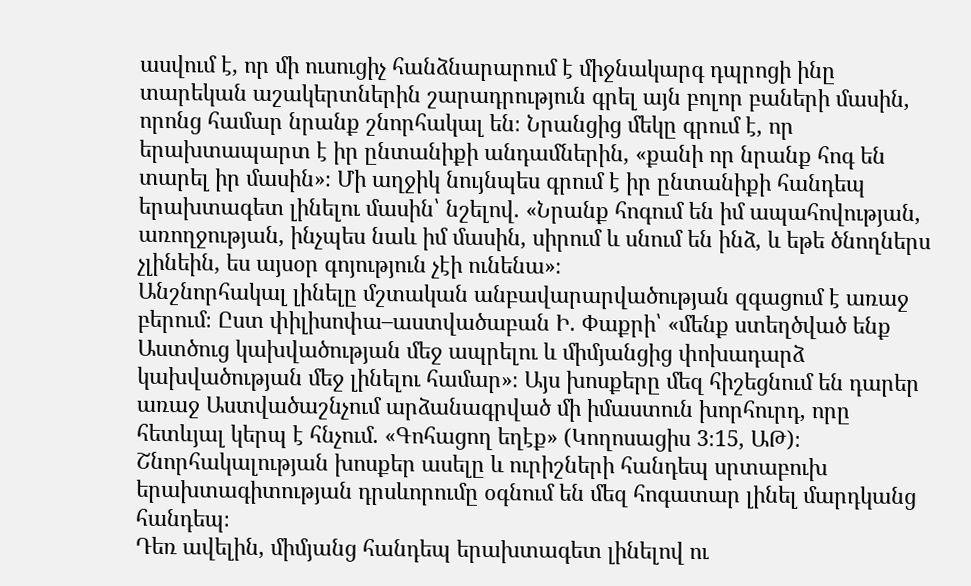ասվում է, որ մի ուսուցիչ հանձնարարում է միջնակարգ դպրոցի ինը տարեկան աշակերտներին շարադրություն գրել այն բոլոր բաների մասին, որոնց համար նրանք շնորհակալ են։ Նրանցից մեկը գրում է, որ երախտապարտ է իր ընտանիքի անդամներին, «քանի որ նրանք հոգ են տարել իր մասին»։ Մի աղջիկ նույնպես գրում է իր ընտանիքի հանդեպ երախտագետ լինելու մասին՝ նշելով. «Նրանք հոգում են իմ ապահովության, առողջության, ինչպես նաև իմ մասին, սիրում և սնում են ինձ, և եթե ծնողներս չլինեին, ես այսօր գոյություն չէի ունենա»։
Անշնորհակալ լինելը մշտական անբավարարվածության զգացում է առաջ բերում։ Ըստ փիլիսոփա–աստվածաբան Ի. Փաքրի՝ «մենք ստեղծված ենք Աստծուց կախվածության մեջ ապրելու և միմյանցից փոխադարձ կախվածության մեջ լինելու համար»։ Այս խոսքերը մեզ հիշեցնում են դարեր առաջ Աստվածաշնչում արձանագրված մի իմաստուն խորհուրդ, որը հետևյալ կերպ է հնչում. «Գոհացող եղէք» (Կողոսացիս 3։15, ԱԹ)։ Շնորհակալության խոսքեր ասելը և ուրիշների հանդեպ սրտաբուխ երախտագիտության դրսևորումը օգնում են մեզ հոգատար լինել մարդկանց հանդեպ։
Դեռ ավելին, միմյանց հանդեպ երախտագետ լինելով ու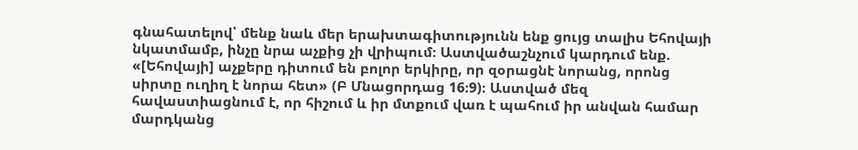գնահատելով՝ մենք նաև մեր երախտագիտությունն ենք ցույց տալիս Եհովայի նկատմամբ, ինչը նրա աչքից չի վրիպում։ Աստվածաշնչում կարդում ենք. «[Եհովայի] աչքերը դիտում են բոլոր երկիրը, որ զօրացնէ նորանց, որոնց սիրտը ուղիղ է նորա հետ» (Բ Մնացորդաց 16։9)։ Աստված մեզ հավաստիացնում է, որ հիշում և իր մտքում վառ է պահում իր անվան համար մարդկանց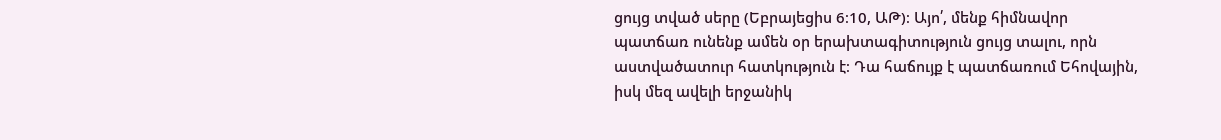ցույց տված սերը (Եբրայեցիս 6։10, ԱԹ)։ Այո՛, մենք հիմնավոր պատճառ ունենք ամեն օր երախտագիտություն ցույց տալու, որն աստվածատուր հատկություն է։ Դա հաճույք է պատճառում Եհովային, իսկ մեզ ավելի երջանիկ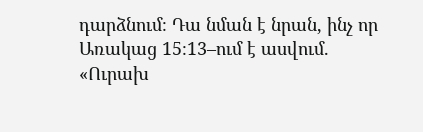դարձնում։ Դա նման է նրան, ինչ որ Առակաց 15։13–ում է ասվում. «Ուրախ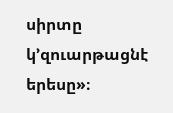սիրտը կ’զուարթացնէ երեսը»։